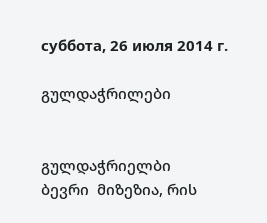суббота, 26 июля 2014 г.

გულდაჭრილები


გულდაჭრიელბი
ბევრი  მიზეზია, რის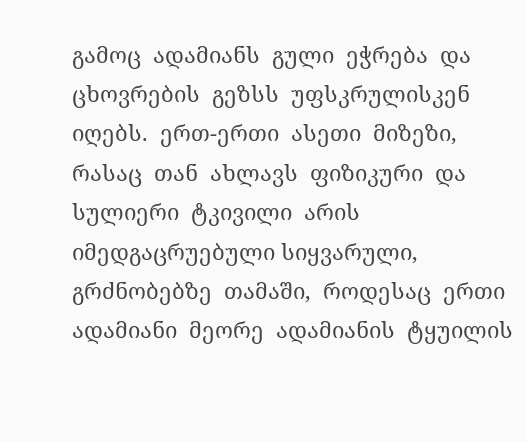გამოც  ადამიანს  გული  ეჭრება  და  ცხოვრების  გეზსს  უფსკრულისკენ  იღებს.  ერთ-ერთი  ასეთი  მიზეზი, რასაც  თან  ახლავს  ფიზიკური  და  სულიერი  ტკივილი  არის  იმედგაცრუებული სიყვარული,  გრძნობებზე  თამაში,  როდესაც  ერთი  ადამიანი  მეორე  ადამიანის  ტყუილის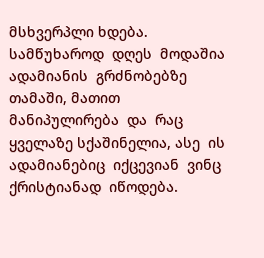მსხვერპლი ხდება.
სამწუხაროდ  დღეს  მოდაშია  ადამიანის  გრძნობებზე  თამაში, მათით  მანიპულირება  და  რაც  ყველაზე სქაშინელია, ასე  ის  ადამიანებიც  იქცევიან  ვინც  ქრისტიანად  იწოდება.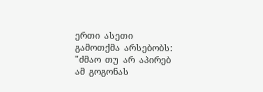ერთი  ასეთი  გამოთქმა  არსებობს:
"ძმაო  თუ  არ  აპირებ  ამ  გოგონას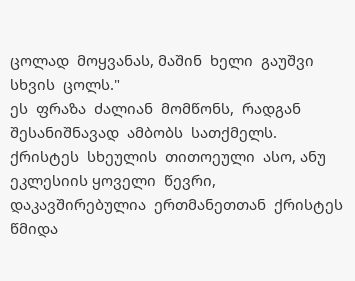ცოლად  მოყვანას, მაშინ  ხელი  გაუშვი  სხვის  ცოლს."
ეს  ფრაზა  ძალიან  მომწონს,  რადგან  შესანიშნავად  ამბობს  სათქმელს.
ქრისტეს  სხეულის  თითოეული  ასო, ანუ  ეკლესიის ყოველი  წევრი,  დაკავშირებულია  ერთმანეთთან  ქრისტეს  წმიდა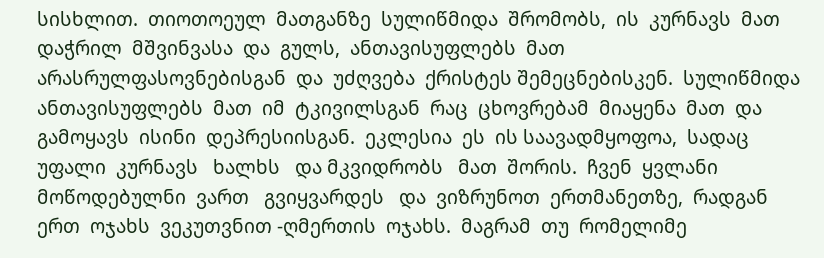სისხლით.  თიოთოეულ  მათგანზე  სულიწმიდა  შრომობს,  ის  კურნავს  მათ  დაჭრილ  მშვინვასა  და  გულს,  ანთავისუფლებს  მათ არასრულფასოვნებისგან  და  უძღვება  ქრისტეს შემეცნებისკენ.  სულიწმიდა  ანთავისუფლებს  მათ  იმ  ტკივილსგან  რაც  ცხოვრებამ  მიაყენა  მათ  და  გამოყავს  ისინი  დეპრესიისგან.  ეკლესია  ეს  ის საავადმყოფოა,  სადაც   უფალი  კურნავს   ხალხს   და მკვიდრობს   მათ  შორის.  ჩვენ  ყვლანი  მოწოდებულნი  ვართ   გვიყვარდეს   და  ვიზრუნოთ  ერთმანეთზე,  რადგან  ერთ  ოჯახს  ვეკუთვნით -ღმერთის  ოჯახს.  მაგრამ  თუ  რომელიმე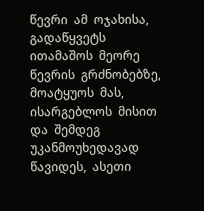წევრი  ამ  ოჯახისა, გადაწყვეტს  ითამაშოს  მეორე  წევრის  გრძნობებზე,  მოატყუოს  მას,  ისარგებლოს  მისით  და  შემდეგ  უკანმოუხედავად  წავიდეს,  ასეთი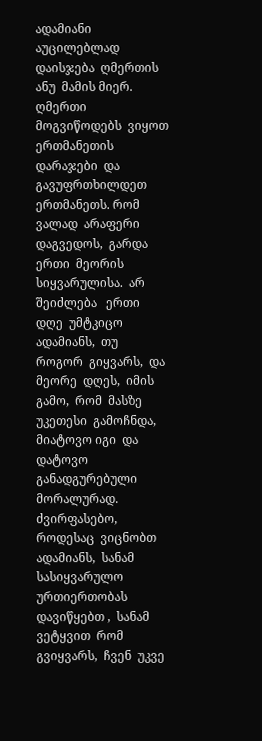ადამიანი  აუცილებლად  დაისჯება  ღმერთის  ანუ  მამის მიერ.  ღმერთი  მოგვიწოდებს  ვიყოთ  ერთმანეთის  დარაჯები  და  გავუფრთხილდეთ  ერთმანეთს. რომ  ვალად  არაფერი  დაგვედოს,  გარდა  ერთი  მეორის  სიყვარულისა.  არ   შეიძლება   ერთი   დღე  უმტკიცო  ადამიანს,  თუ  როგორ  გიყვარს,  და  მეორე  დღეს,  იმის  გამო,  რომ  მასზე  უკეთესი  გამოჩნდა,  მიატოვო იგი  და  დატოვო  განადგურებული  მორალურად.  ძვირფასებო,  როდესაც  ვიცნობთ  ადამიანს,  სანამ  სასიყვარულო  ურთიერთობას  დავიწყებთ ,  სანამ  ვეტყვით  რომ  გვიყვარს,  ჩვენ  უკვე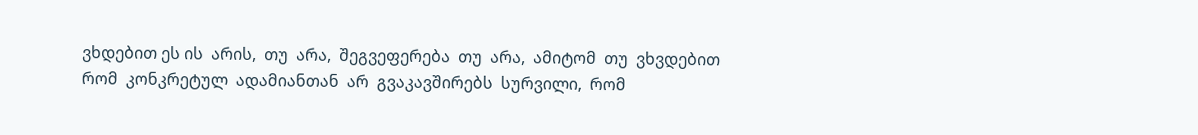ვხდებით ეს ის  არის,  თუ  არა,  შეგვეფერება  თუ  არა,  ამიტომ  თუ  ვხვდებით  რომ  კონკრეტულ  ადამიანთან  არ  გვაკავშირებს  სურვილი,  რომ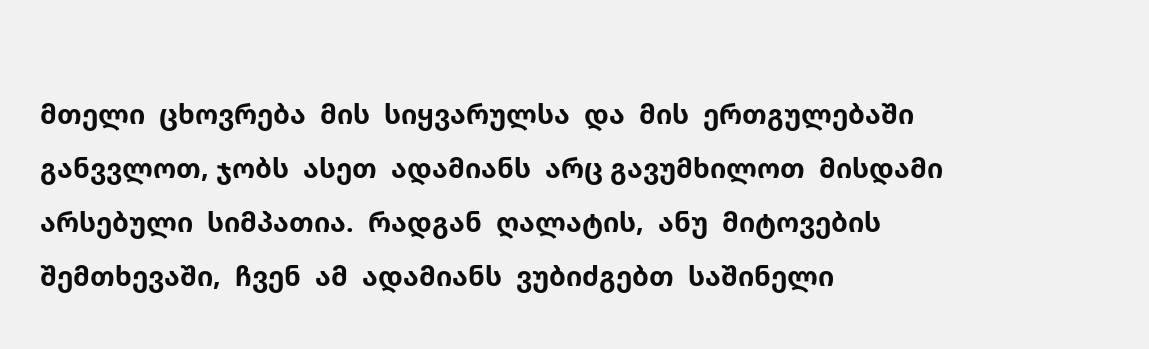მთელი  ცხოვრება  მის  სიყვარულსა  და  მის  ერთგულებაში  განვვლოთ, ჯობს  ასეთ  ადამიანს  არც გავუმხილოთ  მისდამი  არსებული  სიმპათია.  რადგან  ღალატის,  ანუ  მიტოვების  შემთხევაში,  ჩვენ  ამ  ადამიანს  ვუბიძგებთ  საშინელი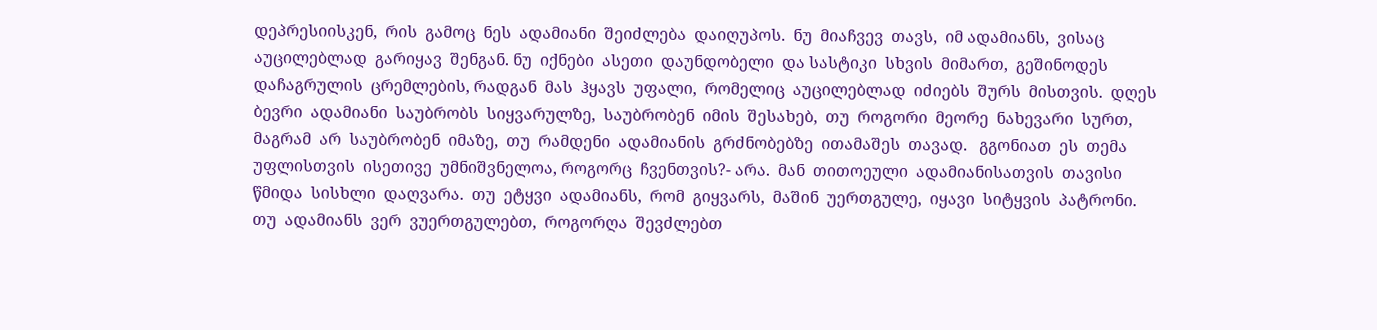დეპრესიისკენ,  რის  გამოც  ნეს  ადამიანი  შეიძლება  დაიღუპოს.  ნუ  მიაჩვევ  თავს,  იმ ადამიანს,  ვისაც  აუცილებლად  გარიყავ  შენგან. ნუ  იქნები  ასეთი  დაუნდობელი  და სასტიკი  სხვის  მიმართ,  გეშინოდეს  დაჩაგრულის  ცრემლების, რადგან  მას  ჰყავს  უფალი,  რომელიც  აუცილებლად  იძიებს  შურს  მისთვის.  დღეს  ბევრი  ადამიანი  საუბრობს  სიყვარულზე,  საუბრობენ  იმის  შესახებ,  თუ  როგორი  მეორე  ნახევარი  სურთ,  მაგრამ  არ  საუბრობენ  იმაზე,  თუ  რამდენი  ადამიანის  გრძნობებზე  ითამაშეს  თავად.   გგონიათ  ეს  თემა  უფლისთვის  ისეთივე  უმნიშვნელოა, როგორც  ჩვენთვის?- არა.  მან  თითოეული  ადამიანისათვის  თავისი წმიდა  სისხლი  დაღვარა.  თუ  ეტყვი  ადამიანს,  რომ  გიყვარს,  მაშინ  უერთგულე,  იყავი  სიტყვის  პატრონი.  თუ  ადამიანს  ვერ  ვუერთგულებთ,  როგორღა  შევძლებთ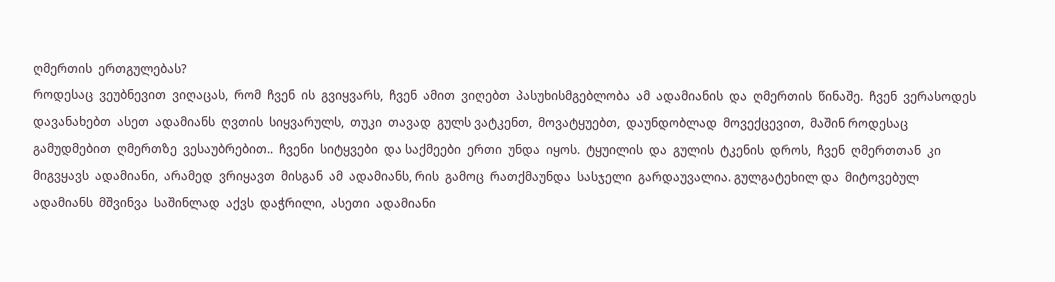ღმერთის  ერთგულებას?
როდესაც  ვეუბნევით  ვიღაცას,  რომ  ჩვენ  ის  გვიყვარს,  ჩვენ  ამით  ვიღებთ  პასუხისმგებლობა  ამ  ადამიანის  და  ღმერთის  წინაშე.  ჩვენ  ვერასოდეს  დავანახებთ  ასეთ  ადამიანს  ღვთის  სიყვარულს,  თუკი  თავად  გულს ვატკენთ,  მოვატყუებთ,  დაუნდობლად  მოვექცევით,  მაშინ როდესაც  გამუდმებით  ღმერთზე  ვესაუბრებით..  ჩვენი  სიტყვები  და საქმეები  ერთი  უნდა  იყოს.  ტყუილის  და  გულის  ტკენის  დროს,  ჩვენ  ღმერთთან  კი  მიგვყავს  ადამიანი,  არამედ  ვრიყავთ  მისგან  ამ  ადამიანს, რის  გამოც  რათქმაუნდა  სასჯელი  გარდაუვალია. გულგატეხილ და  მიტოვებულ  ადამიანს  მშვინვა  საშინლად  აქვს  დაჭრილი,  ასეთი  ადამიანი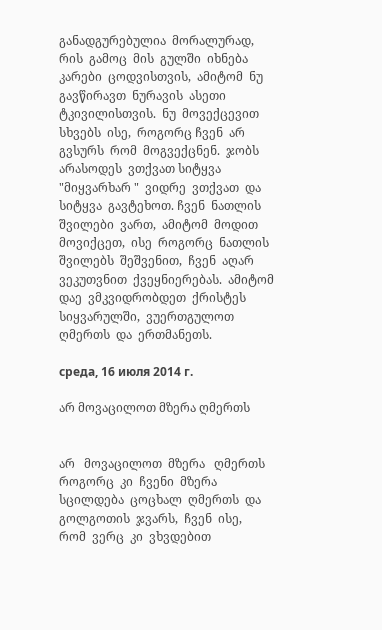განადგურებულია  მორალურად,  რის  გამოც  მის  გულში  იხნება  კარები  ცოდვისთვის,  ამიტომ  ნუ  გავწირავთ  ნურავის  ასეთი  ტკივილისთვის.  ნუ  მოვექცევით  სხვებს  ისე,  როგორც ჩვენ  არ  გვსურს  რომ  მოგვექცნენ.  ჯობს  არასოდეს  ვთქვათ სიტყვა "მიყვარხარ "  ვიდრე  ვთქვათ  და სიტყვა  გავტეხოთ. ჩვენ  ნათლის  შვილები  ვართ,  ამიტომ  მოდით  მოვიქცეთ,  ისე  როგორც  ნათლის  შვილებს  შეშვენით,  ჩვენ  აღარ  ვეკუთვნით  ქვეყნიერებას.  ამიტომ  დაე  ვმკვიდრობდეთ  ქრისტეს  სიყვარულში,  ვუერთგულოთ  ღმერთს  და  ერთმანეთს.

среда, 16 июля 2014 г.

არ მოვაცილოთ მზერა ღმერთს


არ   მოვაცილოთ  მზერა   ღმერთს
როგორც  კი  ჩვენი  მზერა  სცილდება  ცოცხალ  ღმერთს  და  გოლგოთის  ჯვარს,  ჩვენ  ისე,  რომ  ვერც  კი  ვხვდებით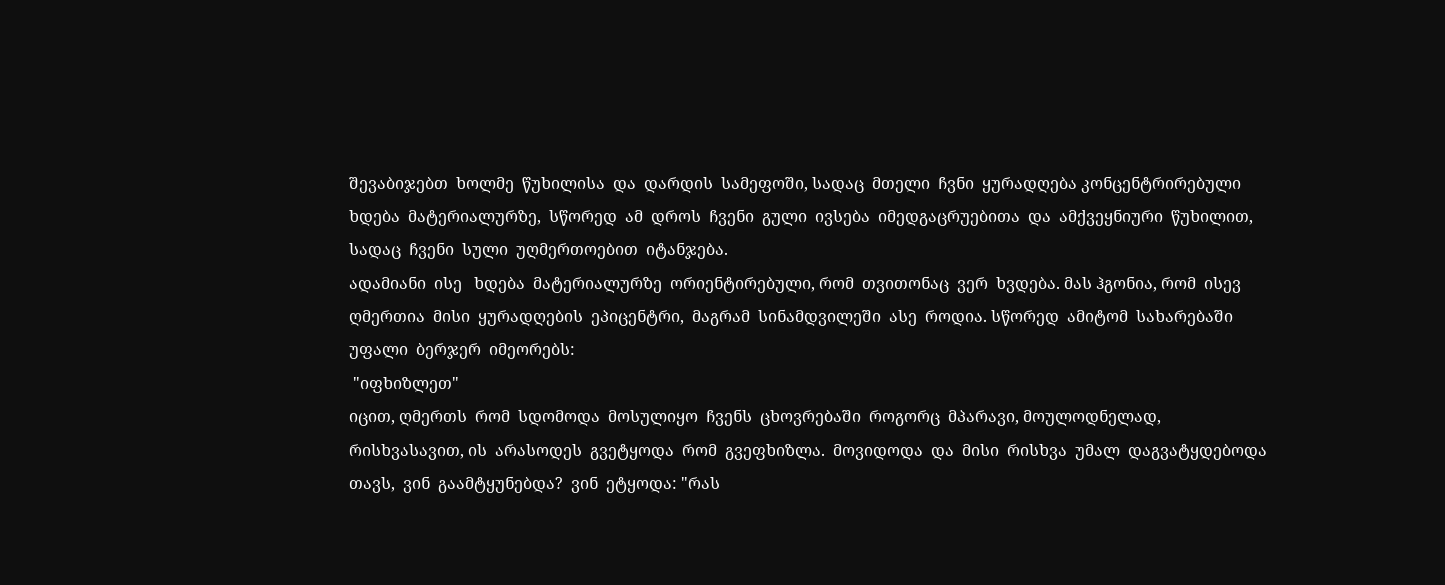შევაბიჯებთ  ხოლმე  წუხილისა  და  დარდის  სამეფოში, სადაც  მთელი  ჩვნი  ყურადღება კონცენტრირებული  ხდება  მატერიალურზე,  სწორედ  ამ  დროს  ჩვენი  გული  ივსება  იმედგაცრუებითა  და  ამქვეყნიური  წუხილით, სადაც  ჩვენი  სული  უღმერთოებით  იტანჯება.
ადამიანი  ისე   ხდება  მატერიალურზე  ორიენტირებული, რომ  თვითონაც  ვერ  ხვდება. მას ჰგონია, რომ  ისევ  ღმერთია  მისი  ყურადღების  ეპიცენტრი,  მაგრამ  სინამდვილეში  ასე  როდია. სწორედ  ამიტომ  სახარებაში  უფალი  ბერჯერ  იმეორებს:
 "იფხიზლეთ"
იცით, ღმერთს  რომ  სდომოდა  მოსულიყო  ჩვენს  ცხოვრებაში  როგორც  მპარავი, მოულოდნელად, რისხვასავით, ის  არასოდეს  გვეტყოდა  რომ  გვეფხიზლა.  მოვიდოდა  და  მისი  რისხვა  უმალ  დაგვატყდებოდა  თავს,  ვინ  გაამტყუნებდა?  ვინ  ეტყოდა: "რას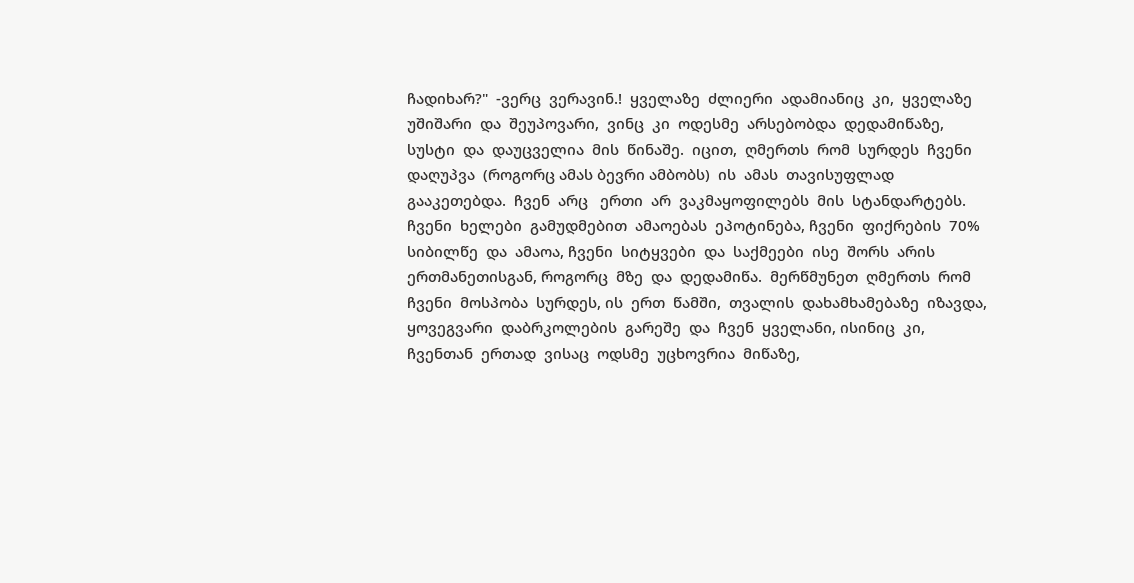ჩადიხარ?"  -ვერც  ვერავინ.!  ყველაზე  ძლიერი  ადამიანიც  კი,  ყველაზე  უშიშარი  და  შეუპოვარი,  ვინც  კი  ოდესმე  არსებობდა  დედამიწაზე, სუსტი  და  დაუცველია  მის  წინაშე.  იცით,  ღმერთს  რომ  სურდეს  ჩვენი  დაღუპვა  (როგორც ამას ბევრი ამბობს)  ის  ამას  თავისუფლად  გააკეთებდა.  ჩვენ  არც   ერთი  არ  ვაკმაყოფილებს  მის  სტანდარტებს.  ჩვენი  ხელები  გამუდმებით  ამაოებას  ეპოტინება, ჩვენი  ფიქრების  70% სიბილწე  და  ამაოა, ჩვენი  სიტყვები  და  საქმეები  ისე  შორს  არის ერთმანეთისგან, როგორც  მზე  და  დედამიწა.  მერწმუნეთ  ღმერთს  რომ  ჩვენი  მოსპობა  სურდეს, ის  ერთ  წამში,  თვალის  დახამხამებაზე  იზავდა,  ყოვეგვარი  დაბრკოლების  გარეშე  და  ჩვენ  ყველანი, ისინიც  კი,  ჩვენთან  ერთად  ვისაც  ოდსმე  უცხოვრია  მიწაზე,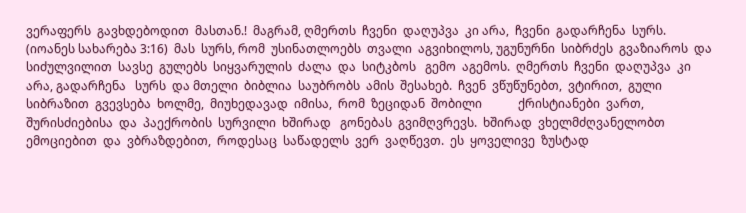ვერაფერს  გავხდებოდით  მასთან.!  მაგრამ, ღმერთს  ჩვენი  დაღუპვა  კი არა,  ჩვენი  გადარჩენა  სურს.  (იოანეს სახარება 3:16)  მას  სურს, რომ  უსინათლოებს  თვალი  აგვიხილოს, უგუნურნი  სიბრძეს  გვაზიაროს  და  სიძულვილით  სავსე  გულებს  სიყვარულის  ძალა  და  სიტკბოს   გემო  აგემოს.  ღმერთს  ჩვენი  დაღუპვა  კი  არა, გადარჩენა   სურს  და მთელი  ბიბლია  საუბრობს  ამის  შესახებ.  ჩვენ  ვწუწუნებთ,  ვტირით,  გული  სიბრაზით  გვევსება  ხოლმე,  მიუხედავად  იმისა,  რომ  ზეციდან  შობილი            ქრისტიანები  ვართ, შურისძიებისა  და  პაექრობის  სურვილი  ხშირად   გონებას  გვიმღვრევს.  ხშირად  ვხელმძღვანელობთ  ემოციებით  და  ვბრაზდებით,  როდესაც  საწადელს  ვერ  ვაღწევთ.  ეს  ყოველივე  ზუსტად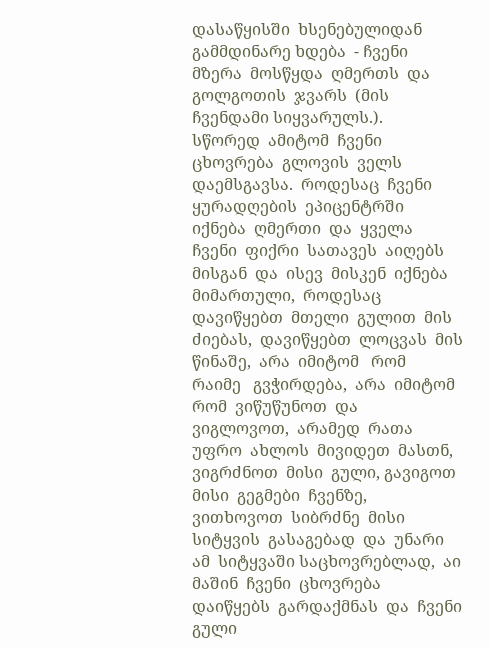დასაწყისში  ხსენებულიდან  გამმდინარე ხდება  - ჩვენი  მზერა  მოსწყდა  ღმერთს  და  გოლგოთის  ჯვარს  (მის ჩვენდამი სიყვარულს.).
სწორედ  ამიტომ  ჩვენი  ცხოვრება  გლოვის  ველს  დაემსგავსა.  როდესაც  ჩვენი  ყურადღების  ეპიცენტრში  იქნება  ღმერთი  და  ყველა  ჩვენი  ფიქრი  სათავეს  აიღებს  მისგან  და  ისევ  მისკენ  იქნება  მიმართული,  როდესაც  დავიწყებთ  მთელი  გულით  მის  ძიებას,  დავიწყებთ  ლოცვას  მის  წინაშე,  არა  იმიტომ   რომ   რაიმე   გვჭირდება,  არა  იმიტომ   რომ  ვიწუწუნოთ  და   ვიგლოვოთ,  არამედ  რათა  უფრო  ახლოს  მივიდეთ  მასთნ,  ვიგრძნოთ  მისი  გული, გავიგოთ  მისი  გეგმები  ჩვენზე,  ვითხოვოთ  სიბრძნე  მისი  სიტყვის  გასაგებად  და  უნარი   ამ  სიტყვაში საცხოვრებლად,  აი  მაშინ  ჩვენი  ცხოვრება  დაიწყებს  გარდაქმნას  და  ჩვენი გული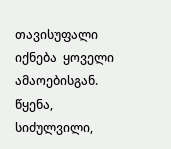თავისუფალი  იქნება  ყოველი  ამაოებისგან.  წყენა, სიძულვილი,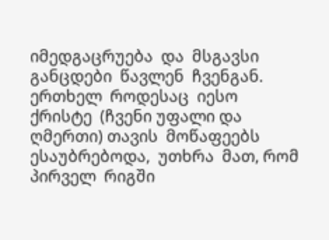იმედგაცრუება  და  მსგავსი  განცდები  წავლენ  ჩვენგან.  ერთხელ  როდესაც  იესო  ქრისტე  (ჩვენი უფალი და ღმერთი) თავის  მოწაფეებს  ესაუბრებოდა,  უთხრა  მათ, რომ  პირველ  რიგში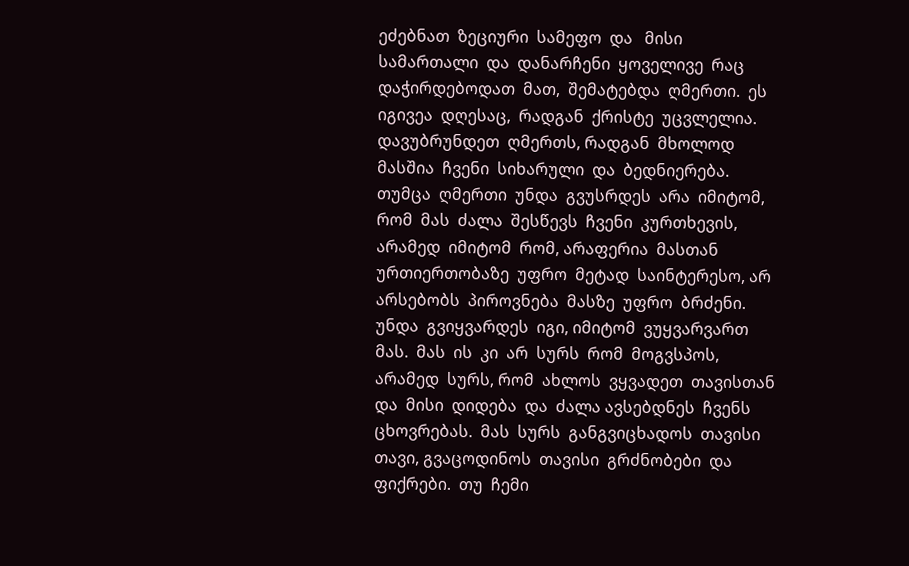ეძებნათ  ზეციური  სამეფო  და   მისი  სამართალი  და  დანარჩენი  ყოველივე  რაც დაჭირდებოდათ  მათ,  შემატებდა  ღმერთი.  ეს  იგივეა  დღესაც,  რადგან  ქრისტე  უცვლელია.  დავუბრუნდეთ  ღმერთს, რადგან  მხოლოდ  მასშია  ჩვენი  სიხარული  და  ბედნიერება.  თუმცა  ღმერთი  უნდა  გვუსრდეს  არა  იმიტომ, რომ  მას  ძალა  შესწევს  ჩვენი  კურთხევის, არამედ  იმიტომ  რომ, არაფერია  მასთან  ურთიერთობაზე  უფრო  მეტად  საინტერესო, არ  არსებობს  პიროვნება  მასზე  უფრო  ბრძენი.  უნდა  გვიყვარდეს  იგი, იმიტომ  ვუყვარვართ  მას.  მას  ის  კი  არ  სურს  რომ  მოგვსპოს,  არამედ  სურს, რომ  ახლოს  ვყვადეთ  თავისთან  და  მისი  დიდება  და  ძალა ავსებდნეს  ჩვენს  ცხოვრებას.  მას  სურს  განგვიცხადოს  თავისი  თავი, გვაცოდინოს  თავისი  გრძნობები  და  ფიქრები.  თუ  ჩემი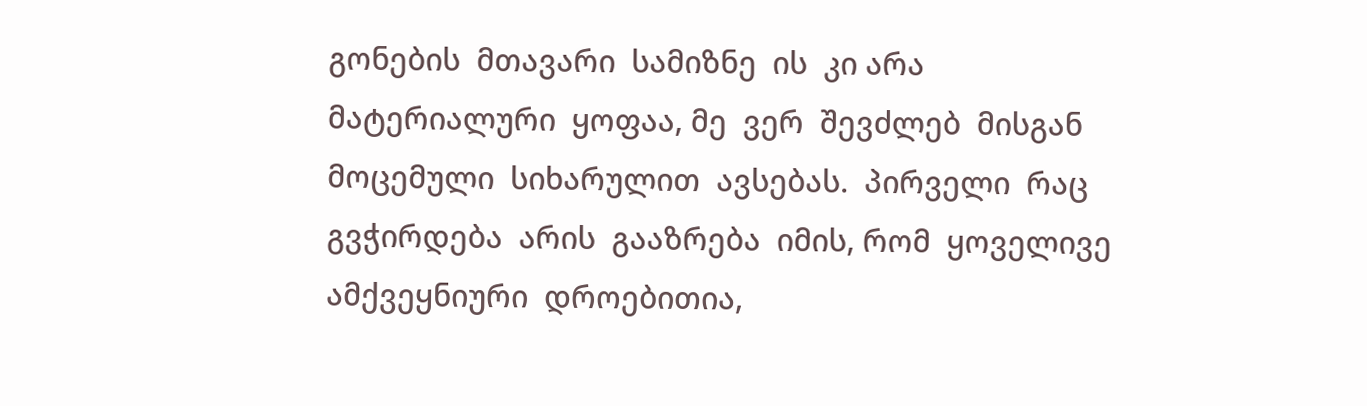გონების  მთავარი  სამიზნე  ის  კი არა  მატერიალური  ყოფაა, მე  ვერ  შევძლებ  მისგან  მოცემული  სიხარულით  ავსებას.  პირველი  რაც  გვჭირდება  არის  გააზრება  იმის, რომ  ყოველივე  ამქვეყნიური  დროებითია,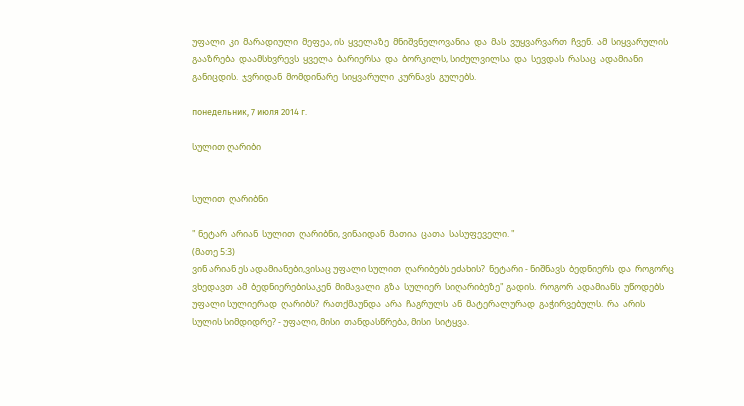უფალი  კი  მარადიული  მეფეა, ის  ყველაზე  მნიშვნელოვანია  და  მას  ვუყვარვართ  ჩვენ.  ამ  სიყვარულის  გააზრება  დაამსხვრევს  ყველა  ბარიერსა  და  ბორკილს, სიძულვილსა  და  სევდას  რასაც  ადამიანი  განიცდის.  ჯვრიდან  მომდინარე  სიყვარული  კურნავს  გულებს.

понедельник, 7 июля 2014 г.

სულით ღარიბი


სულით  ღარიბნი

" ნეტარ  არიან  სულით  ღარიბნი, ვინაიდან  მათია  ცათა  სასუფეველი. "
(მათე 5:3)
ვინ არიან ეს ადამიანები,ვისაც უფალი სულით  ღარიბებს ეძახის?  ნეტარი - ნიშნავს  ბედნიერს  და  როგორც  ვხედავთ  ამ  ბედნიერებისაკენ  მიმავალი  გზა  სულიერ  სიღარიბეზე" გადის.  როგორ  ადამიანს  უწოდებს  უფალი სულიერად  ღარიბს?  რათქმაუნდა  არა  ჩაგრულს  ან  მატერალურად  გაჭირვებულს.  რა  არის  სულის სიმდიდრე? - უფალი, მისი  თანდასწრება, მისი  სიტყვა.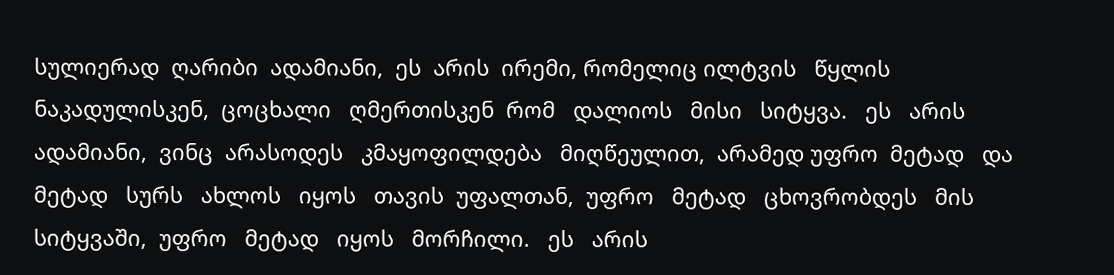სულიერად  ღარიბი  ადამიანი,  ეს  არის  ირემი, რომელიც ილტვის   წყლის  ნაკადულისკენ,  ცოცხალი   ღმერთისკენ  რომ   დალიოს   მისი   სიტყვა.   ეს   არის   ადამიანი,  ვინც  არასოდეს   კმაყოფილდება   მიღწეულით,  არამედ უფრო  მეტად   და   მეტად   სურს   ახლოს   იყოს   თავის  უფალთან,  უფრო   მეტად   ცხოვრობდეს   მის  სიტყვაში,  უფრო   მეტად   იყოს   მორჩილი.   ეს   არის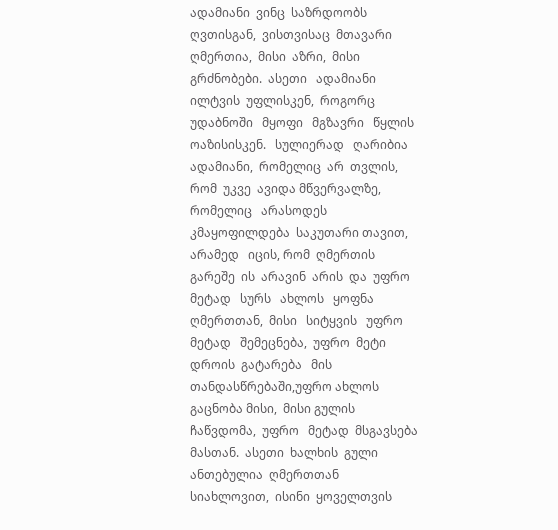ადამიანი  ვინც  საზრდოობს  ღვთისგან,  ვისთვისაც  მთავარი  ღმერთია,  მისი  აზრი,  მისი   გრძნობები.  ასეთი   ადამიანი   ილტვის  უფლისკენ,  როგორც   უდაბნოში   მყოფი   მგზავრი   წყლის   ოაზისისკენ.   სულიერად   ღარიბია  ადამიანი,  რომელიც  არ  თვლის,  რომ  უკვე  ავიდა მწვერვალზე,  რომელიც   არასოდეს  კმაყოფილდება  საკუთარი თავით, არამედ   იცის, რომ  ღმერთის  გარეშე  ის  არავინ  არის  და  უფრო  მეტად   სურს   ახლოს   ყოფნა   ღმერთთან,  მისი   სიტყვის   უფრო   მეტად   შემეცნება,  უფრო  მეტი  დროის  გატარება   მის  თანდასწრებაში,უფრო ახლოს გაცნობა მისი,  მისი გულის ჩაწვდომა,  უფრო   მეტად  მსგავსება მასთან.  ასეთი  ხალხის  გული  ანთებულია  ღმერთთან  სიახლოვით,  ისინი  ყოველთვის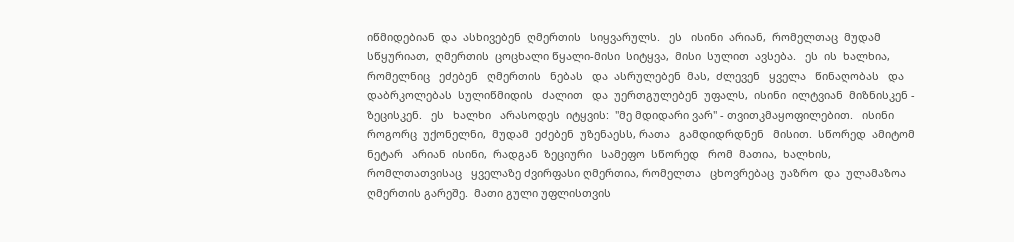იწმიდებიან  და  ასხივებენ  ღმერთის   სიყვარულს.   ეს   ისინი  არიან,  რომელთაც  მუდამ  სწყურიათ,  ღმერთის  ცოცხალი წყალი-მისი  სიტყვა,  მისი  სულით  ავსება.   ეს  ის  ხალხია,  რომელნიც   ეძებენ   ღმერთის   ნებას   და  ასრულებენ  მას,  ძლევენ   ყველა   წინაღობას   და  დაბრკოლებას  სულიწმიდის   ძალით   და  უერთგულებენ  უფალს,  ისინი  ილტვიან  მიზნისკენ - ზეცისკენ.   ეს   ხალხი   არასოდეს  იტყვის:  "მე მდიდარი ვარ" - თვითკმაყოფილებით.   ისინი  როგორც  უქონელნი,  მუდამ  ეძებენ  უზენაესს, რათა   გამდიდრდნენ   მისით.  სწორედ  ამიტომ   ნეტარ   არიან  ისინი,  რადგან  ზეციური   სამეფო  სწორედ   რომ  მათია,  ხალხის,  რომლთათვისაც   ყველაზე ძვირფასი ღმერთია, რომელთა   ცხოვრებაც  უაზრო  და  ულამაზოა  ღმერთის გარეშე.  მათი გული უფლისთვის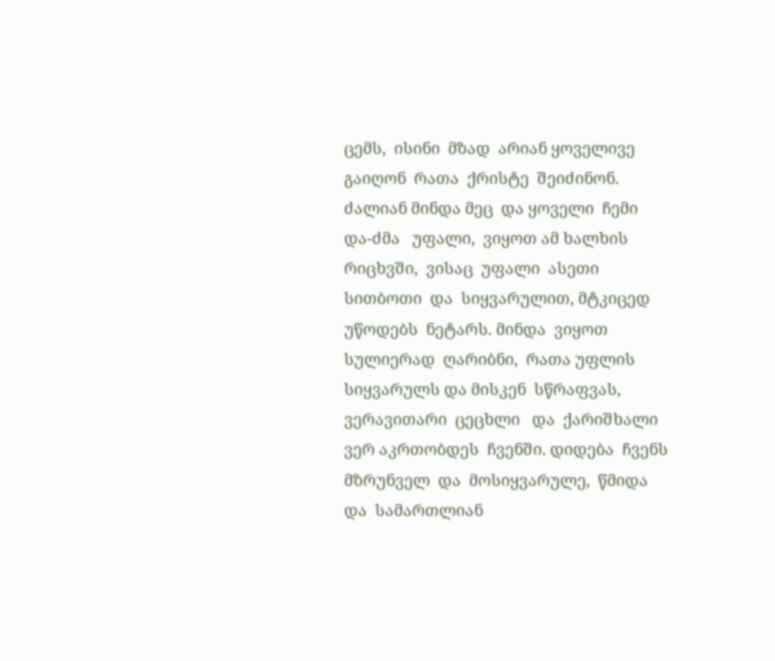ცემს,  ისინი  მზად  არიან ყოველივე   გაიღონ  რათა  ქრისტე  შეიძინონ.  ძალიან მინდა მეც  და ყოველი  ჩემი და-ძმა   უფალი,  ვიყოთ ამ ხალხის  რიცხვში,  ვისაც  უფალი  ასეთი  სითბოთი  და  სიყვარულით, მტკიცედ უწოდებს  ნეტარს. მინდა  ვიყოთ  სულიერად  ღარიბნი,  რათა უფლის  სიყვარულს და მისკენ  სწრაფვას,  ვერავითარი  ცეცხლი   და  ქარიშხალი  ვერ აკრთობდეს  ჩვენში. დიდება  ჩვენს  მზრუნველ  და  მოსიყვარულე,  წმიდა  და  სამართლიან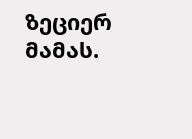ზეციერ  მამას.